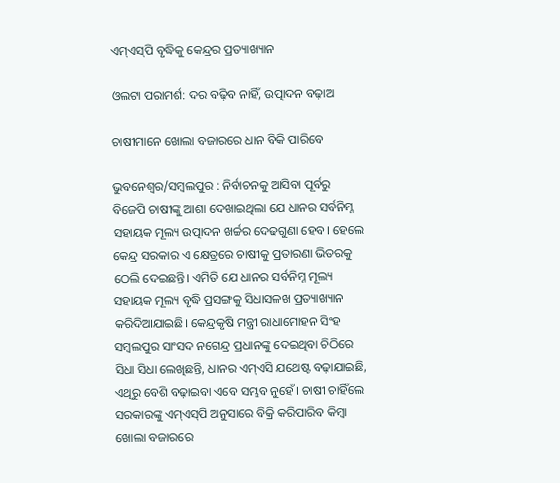ଏମ୍‌ଏସ୍‌ପି ବୃଦ୍ଧିକୁ କେନ୍ଦ୍ରର ପ୍ରତ୍ୟାଖ୍ୟାନ

ଓଲଟା ପରାମର୍ଶ: ଦର ବଢ଼ିବ ନାହିଁ, ଉତ୍ପାଦନ ବଢ଼ାଅ

ଚାଷୀମାନେ ଖୋଲା ବଜାରରେ ଧାନ ବିକି ପାରିବେ

ଭୁବନେଶ୍ୱର/ସମ୍ବଲପୁର : ନିର୍ବାଚନକୁ ଆସିବା ପୂର୍ବରୁ ବିଜେପି ଚାଷୀଙ୍କୁ ଆଶା ଦେଖାଇଥିଲା ଯେ ଧାନର ସର୍ବନିମ୍ନ ସହାୟକ ମୂଲ୍ୟ ଉତ୍ପାଦନ ଖର୍ଚ୍ଚର ଦେଢଗୁଣା ହେବ। ହେଲେ କେନ୍ଦ୍ର ସରକାର ଏ କ୍ଷେତ୍ରରେ ଚାଷୀକୁ ପ୍ରତାରଣା ଭିତରକୁ ଠେଲି ଦେଇଛନ୍ତି। ଏମିତି ଯେ ଧାନର ସର୍ବନିମ୍ନ ମୂଲ୍ୟ ସହାୟକ ମୂଲ୍ୟ ବୃଦ୍ଧି ପ୍ରସଙ୍ଗକୁ ସିଧାସଳଖ ପ୍ରତ୍ୟାଖ୍ୟାନ କରିଦିଆଯାଇଛି। କେନ୍ଦ୍ରକୃଷି ମନ୍ତ୍ରୀ ରାଧାମୋହନ ସିଂହ ସମ୍ବଲପୁର ସାଂସଦ ନଗେନ୍ଦ୍ର ପ୍ରଧାନଙ୍କୁ ଦେଇଥିବା ଚିଠିରେ ସିଧା ସିଧା ଲେଖିଛନ୍ତି, ଧାନର ଏମ୍‌ଏସି ଯଥେଷ୍ଟ ବଢ଼ାଯାଇଛି, ଏଥିରୁ ବେଶି ବଢ଼ାଇବା ଏବେ ସମ୍ଭବ ନୁହେଁ। ଚାଷୀ ଚାହିଁଲେ ସରକାରଙ୍କୁ ଏମ୍‌ଏସ୍‌ପି ଅନୁସାରେ ବିକ୍ରି କରିପାରିବ କିମ୍ବା ଖୋଲା ବଜାରରେ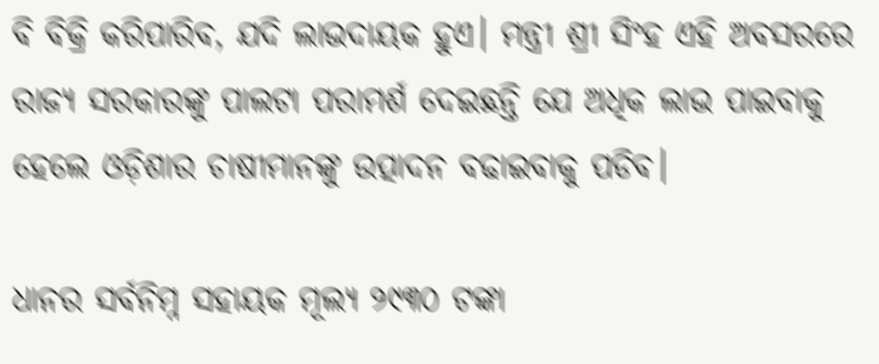ବି ବିକ୍ରି କରିପାରିବ, ଯଦି ଲାଭଦାୟକ ହୁଏ। ମନ୍ତ୍ରୀ ଶ୍ରୀ ସିଂହ ଏହି ଅବସରରେ ରାଜ୍ୟ ସରକାରଙ୍କୁ ପାଲଟା ପରାମର୍ଶ ଦେଇଛନ୍ତି ଯେ ଅଧିକ ଲାଭ ପାଇବାକୁ ହେଲେ ଓଡ଼ିଶାର ଚାଷୀମାନଙ୍କୁ ଉତ୍ପାଦନ ବଢାଇବାକୁ ପଡିବ।

ଧାନର ସର୍ବନିମ୍ନ ସହାୟକ ମୂଲ୍ୟ ୨୯୩୦ ଟଙ୍କା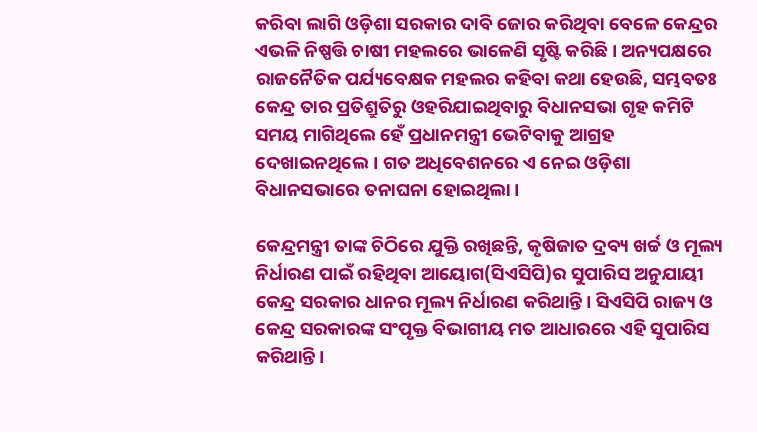କରିବା ଲାଗି ଓଡ଼ିଶା ସରକାର ଦାବି ଜୋର କରିଥିବା ବେଳେ କେନ୍ଦ୍ରର ଏଭଳି ନିଷ୍ପତ୍ତି ଚାଷୀ ମହଲରେ ଭାଳେଣି ସୃଷ୍ଟି କରିଛି। ଅନ୍ୟପକ୍ଷରେ ରାଜନୈତିକ ପର୍ଯ୍ୟବେକ୍ଷକ ମହଲର କହିବା କଥା ହେଉଛି, ସମ୍ଭବତଃ କେନ୍ଦ୍ର ତାର ପ୍ରତିଶ୍ରୁତିରୁ ଓହରିଯାଇଥିବାରୁ ବିଧାନସଭା ଗୃହ କମିଟି ସମୟ ମାଗିଥିଲେ ହେଁ ପ୍ରଧାନମନ୍ତ୍ରୀ ଭେଟିବାକୁ ଆଗ୍ରହ ଦେଖାଇନଥିଲେ। ଗତ ଅଧିବେଶନରେ ଏ ନେଇ ଓଡ଼ିଶା ବିଧାନସଭାରେ ତନାଘନା ହୋଇଥିଲା।

କେନ୍ଦ୍ରମନ୍ତ୍ରୀ ତାଙ୍କ ଚିଠିରେ ଯୁକ୍ତି ରଖିଛନ୍ତି, କୃଷିଜାତ ଦ୍ରବ୍ୟ ଖର୍ଚ୍ଚ ଓ ମୂଲ୍ୟ ନିର୍ଧାରଣ ପାଇଁ ରହିଥିବା ଆୟୋଗ(ସିଏସିପି)ର ସୁପାରିସ ଅନୁଯାୟୀ କେନ୍ଦ୍ର ସରକାର ଧାନର ମୂଲ୍ୟ ନିର୍ଧାରଣ କରିଥାନ୍ତି। ସିଏସିପି ରାଜ୍ୟ ଓ କେନ୍ଦ୍ର ସରକାରଙ୍କ ସଂପୃକ୍ତ ବିଭାଗୀୟ ମତ ଆଧାରରେ ଏହି ସୁପାରିସ କରିଥାନ୍ତି।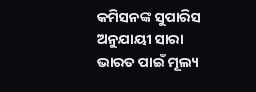କମିସନଙ୍କ ସୁପାରିସ ଅନୁଯାୟୀ ସାରା ଭାରତ ପାଇଁ ମୂଲ୍ୟ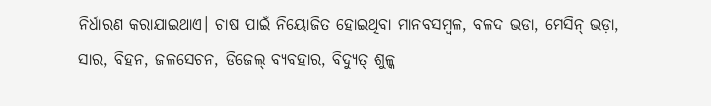ନିର୍ଧାରଣ କରାଯାଇଥାଏ। ଚାଷ ପାଇଁ ନିୟୋଜିତ ହୋଇଥିବା ମାନବସମ୍ବଳ, ବଳଦ ଭଡା, ମେସିନ୍‌ ଭଡ଼ା, ସାର, ବିହନ, ଜଳସେଚନ, ଡିଜେଲ୍‌ ବ୍ୟବହାର, ବିଦ୍ୟୁତ୍‌ ଶୁଳ୍କ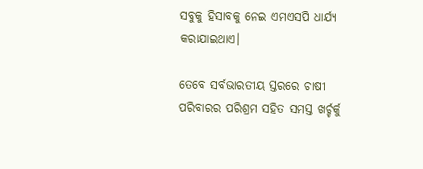ସବୁକୁ ହିସାବକୁ ନେଇ ଏମଏସପି ଧାର୍ଯ୍ୟ କରାଯାଇଥାଏ।

ତେବେ ସର୍ବଭାରତୀୟ ସ୍ତରରେ ଚାଷୀ ପରିବାରର ପରିଶ୍ରମ ସହିତ ସମସ୍ତ ଖର୍ଚ୍ଚର୍କୁ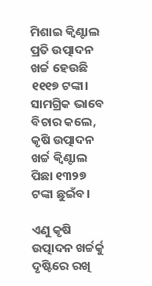ମିଶାଇ କ୍ୱିଣ୍ଟାଲ ପ୍ରତି ଉତ୍ପାଦନ ଖର୍ଚ୍ଚ ହେଉଛି ୧୧୧୭ ଟଙ୍କା। ସାମଗ୍ରିକ ଭାବେ ବିଚାର କଲେ, କୃଷି ଉତ୍ପାଦନ ଖର୍ଚ୍ଚ କ୍ୱିଣ୍ଟାଲ ପିଛା ୧୩୨୭ ଟଙ୍କା ଛୁଇଁବ।

ଏଣୁ କୃଷି ଉତ୍ପାଦନ ଖର୍ଚ୍ଚର୍କୁ ଦୃଷ୍ଟିରେ ରଖି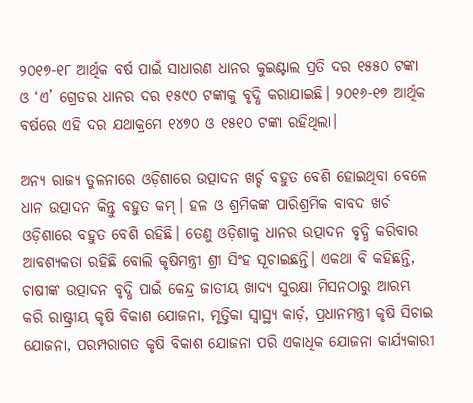୨୦୧୭-୧୮ ଆର୍ଥିକ ବର୍ଷ ପାଇଁ ସାଧାରଣ ଧାନର କୁଇଣ୍ଟାଲ ପ୍ରତି ଦର ୧୫୫୦ ଟଙ୍କା ଓ ‘ଏ’ ଗ୍ରେଡର ଧାନର ଦର ୧୫୯୦ ଟଙ୍କାକୁ ବୃଦ୍ଧି କରାଯାଇଛି। ୨୦୧୬-୧୭ ଆର୍ଥିକ ବର୍ଷରେ ଏହି ଦର ଯଥାକ୍ରମେ ୧୪୭୦ ଓ ୧୫୧୦ ଟଙ୍କା ରହିଥିଲା।

ଅନ୍ୟ ରାଜ୍ୟ ତୁଳନାରେ ଓଡ଼ିଶାରେ ଉତ୍ପାଦନ ଖର୍ଚ୍ଚ ବହୁତ ବେଶି ହୋଇଥିବା ବେଳେ ଧାନ ଉତ୍ପାଦନ କିନ୍ତୁ ବହୁତ କମ୍‌। ହଳ ଓ ଶ୍ରମିକଙ୍କ ପାରିଶ୍ରମିକ ବାବଦ ଖର୍ଚ ଓଡ଼ିଶାରେ ବହୁତ ବେଶି ରହିଛି। ତେଣୁ ଓଡ଼ିଶାକୁ ଧାନର ଉତ୍ପାଦନ ବୃଦ୍ଧି କରିବାର ଆବଶ୍ୟକତା ରହିଛି ବୋଲି କୃଷିମନ୍ତ୍ରୀ ଶ୍ରୀ ସିଂହ ସୂଚାଇଛନ୍ତି। ଏକଥା ବି କହିଛନ୍ତି, ଚାଷୀଙ୍କ ଉତ୍ପାଦନ ବୃଦ୍ଧି ପାଇଁ କେନ୍ଦ୍ର ଜାତୀୟ ଖାଦ୍ୟ ସୁରକ୍ଷା ମିସନଠାରୁ ଆରମ୍ଭ କରି ରାଷ୍ଟ୍ରୀୟ କୃଷି ବିକାଶ ଯୋଜନା, ମୃତ୍ତିକା ସ୍ୱାସ୍ଥ୍ୟ କାର୍ଡ଼, ପ୍ରଧାନମନ୍ତ୍ରୀ କୃଷି ସିଚାଇ ଯୋଜନା, ପରମ୍ପରାଗତ କୃଷି ବିକାଶ ଯୋଜନା ପରି ଏକାଧିକ ଯୋଜନା କାର୍ଯ୍ୟକାରୀ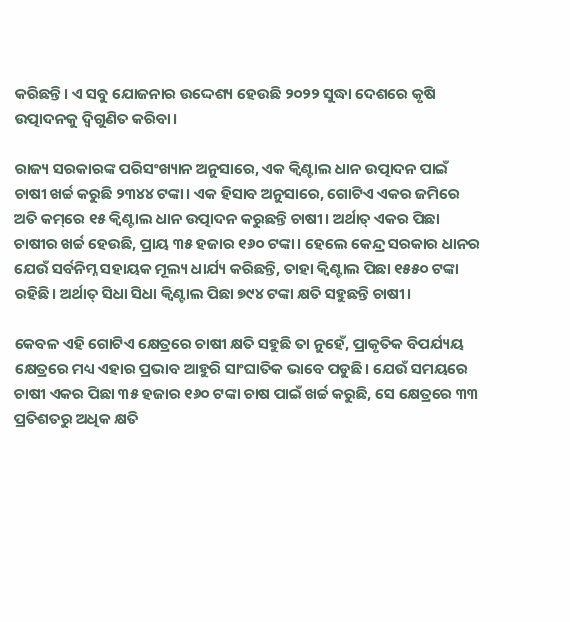କରିଛନ୍ତି। ଏ ସବୁ ଯୋଜନାର ଉଦ୍ଦେଶ୍ୟ ହେଉଛି ୨୦୨୨ ସୁଦ୍ଧା ଦେଶରେ କୃଷି ଉତ୍ପାଦନକୁ ଦ୍ୱିଗୁଣିତ କରିବା।

ରାଜ୍ୟ ସରକାରଙ୍କ ପରିସଂଖ୍ୟାନ ଅନୁସାରେ, ଏକ କ୍ୱିଣ୍ଟାଲ ଧାନ ଉତ୍ପାଦନ ପାଇଁ ଚାଷୀ ଖର୍ଚ୍ଚ କରୁଛି ୨୩୪୪ ଟଙ୍କା। ଏକ ହିସାବ ଅନୁସାରେ, ଗୋଟିଏ ଏକର ଜମିରେ ଅତି କମ୍‌ରେ ୧୫ କ୍ୱିଣ୍ଟାଲ ଧାନ ଉତ୍ପାଦନ କରୁଛନ୍ତି ଚାଷୀ। ଅର୍ଥାତ୍‌ ଏକର ପିଛା ଚାଷୀର ଖର୍ଚ୍ଚ ହେଉଛି, ପ୍ରାୟ ୩୫ ହଜାର ୧୬୦ ଟଙ୍କା। ହେଲେ କେନ୍ଦ୍ର ସରକାର ଧାନର ଯେଉଁ ସର୍ବନିମ୍ନ ସହାୟକ ମୂଲ୍ୟ ଧାର୍ଯ୍ୟ କରିଛନ୍ତି, ତାହା କ୍ୱିଣ୍ଟାଲ ପିଛା ୧୫୫୦ ଟଙ୍କା ରହିଛି। ଅର୍ଥାତ୍‌ ସିଧା ସିଧା କ୍ୱିଣ୍ଟାଲ ପିଛା ୭୯୪ ଟଙ୍କା କ୍ଷତି ସହୁଛନ୍ତି ଚାଷୀ।

କେବଳ ଏହି ଗୋଟିଏ କ୍ଷେତ୍ରରେ ଚାଷୀ କ୍ଷତି ସହୁଛି ତା ନୁହେଁ, ପ୍ରାକୃତିକ ବିପର୍ଯ୍ୟୟ କ୍ଷେତ୍ରରେ ମଧ୍ୟ ଏହାର ପ୍ରଭାବ ଆହୁରି ସାଂଘାତିକ ଭାବେ ପଡୁଛି। ଯେଉଁ ସମୟରେ ଚାଷୀ ଏକର ପିଛା ୩୫ ହଜାର ୧୬୦ ଟଙ୍କା ଚାଷ ପାଇଁ ଖର୍ଚ୍ଚ କରୁଛି, ସେ କ୍ଷେତ୍ରରେ ୩୩ ପ୍ରତିଶତରୁ ଅଧିକ କ୍ଷତି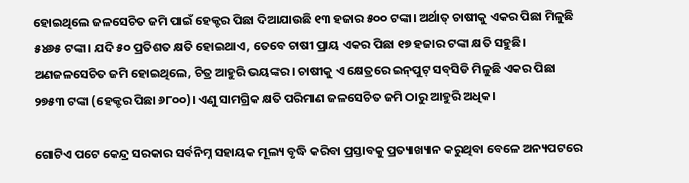ହୋଇଥିଲେ ଜଳସେଚିତ ଜମି ପାଇଁ ହେକ୍ଟର ପିଛା ଦିଆଯାଉଛି ୧୩ ହଜାର ୫୦୦ ଟଙ୍କା। ଅର୍ଥାତ୍‌ ଚାଷୀକୁ ଏକର ପିଛା ମିଳୁଛି ୫୪୬୫ ଟଙ୍କା। ଯଦି ୫୦ ପ୍ରତିଶତ କ୍ଷତି ହୋଇଥାଏ, ତେବେ ଚାଷୀ ପ୍ରାୟ ଏକର ପିଛା ୧୭ ହଜାର ଟଙ୍କା କ୍ଷତି ସହୁଛି। ଅଣଜଳସେଚିତ ଜମି ହୋଇଥିଲେ, ଚିତ୍ର ଆହୁରି ଭୟଙ୍କର। ଚାଷୀକୁ ଏ କ୍ଷେତ୍ରରେ ଇନ୍‌ପୁଟ୍‌ ସବ୍‌ସିଡି ମିଳୁଛି ଏକର ପିଛା ୨୭୫୩ ଟଙ୍କା (ହେକ୍ଟର ପିଛା ୬୮୦୦)। ଏଣୁ ସାମଗ୍ରିକ କ୍ଷତି ପରିମାଣ ଜଳସେଚିତ ଜମି ଠାରୁ ଆହୁରି ଅଧିକ।

ଗୋଟିଏ ପଟେ କେନ୍ଦ୍ର ସରକାର ସର୍ବନିମ୍ନ ସହାୟକ ମୂଲ୍ୟ ବୃଦ୍ଧି କରିବା ପ୍ରସ୍ତାବକୁ ପ୍ରତ୍ୟାଖ୍ୟାନ କରୁଥିବା ବେଳେ ଅନ୍ୟପଟରେ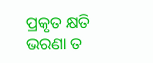ପ୍ରକୃତ କ୍ଷତି ଭରଣା ତ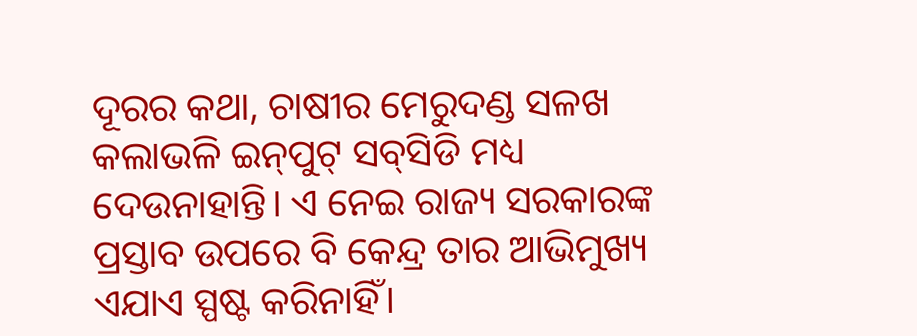ଦୂରର କଥା, ଚାଷୀର ମେରୁଦଣ୍ଡ ସଳଖ କଲାଭଳି ଇନ୍‌ପୁଟ୍‌ ସବ୍‌ସିଡି ମଧ୍ୟ ଦେଉନାହାନ୍ତି। ଏ ନେଇ ରାଜ୍ୟ ସରକାରଙ୍କ ପ୍ରସ୍ତାବ ଉପରେ ବି କେନ୍ଦ୍ର ତାର ଆଭିମୁଖ୍ୟ ଏଯାଏ ସ୍ପଷ୍ଟ କରିନାହିଁ।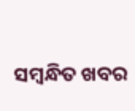ସମ୍ବନ୍ଧିତ ଖବର